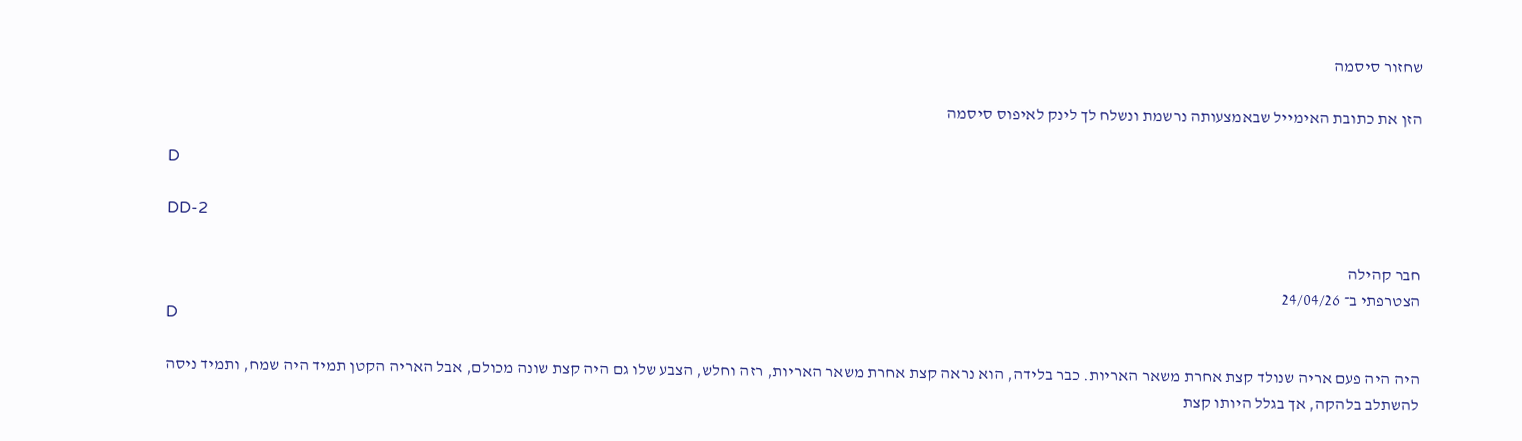שחזור סיסמה

הזן את כתובת האימייל שבאמצעותה נרשמת ונשלח לך לינק לאיפוס סיסמה

D

DD-2

חבר קהילה
הצטרפתי ב־ 24/04/26
D

היה היה פעם אריה שנולד קצת אחרת משאר האריות. כבר בלידה, הוא נראה קצת אחרת משאר האריות, רזה וחלש, הצבע שלו גם היה קצת שונה מכולם, אבל האריה הקטן תמיד היה שמח, ותמיד ניסה להשתלב בלהקה, אך בגלל היותו קצת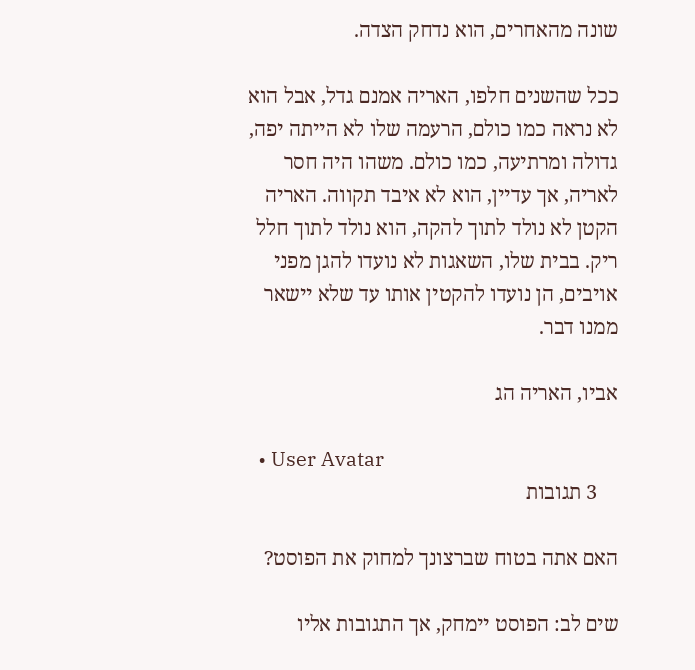שונה מהאחרים, הוא נדחק הצדה.

ככל שהשנים חלפו, האריה אמנם גדל, אבל הוא לא נראה כמו כולם, הרעמה שלו לא הייתה יפה, גדולה ומרתיעה, כמו כולם. משהו היה חסר לאריה, אך עדיין, הוא לא איבד תקווה. האריה הקטן לא נולד לתוך להקה, הוא נולד לתוך חלל ריק. בבית שלו, השאגות לא נועדו להגן מפני אויבים, הן נועדו להקטין אותו עד שלא יישאר ממנו דבר.

אביו, האריה הג

  • User Avatar
    3 תגובות

האם אתה בטוח שברצונך למחוק את הפוסט?

שים לב: הפוסט יימחק, אך התגובות אליו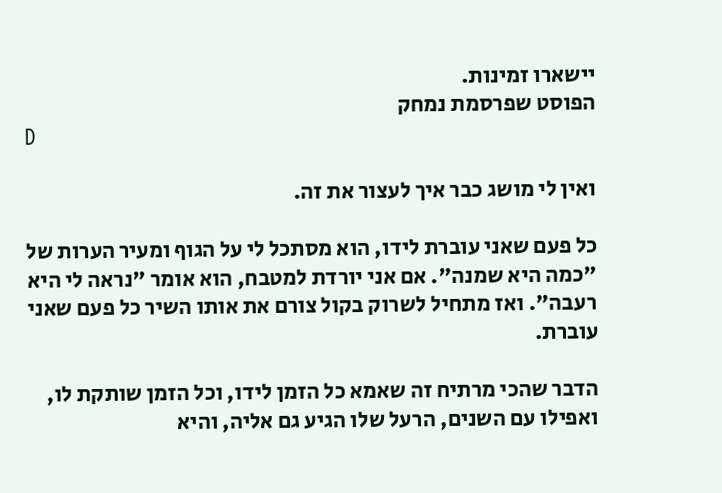יישארו זמינות.
הפוסט שפרסמת נמחק
D

ואין לי מושג כבר איך לעצור את זה.

כל פעם שאני עוברת לידו, הוא מסתכל לי על הגוף ומעיר הערות של "כמה היא שמנה". אם אני יורדת למטבח, הוא אומר "נראה לי היא רעבה". ואז מתחיל לשרוק בקול צורם את אותו השיר כל פעם שאני עוברת.

הדבר שהכי מרתיח זה שאמא כל הזמן לידו, וכל הזמן שותקת לו, ואפילו עם השנים, הרעל שלו הגיע גם אליה, והיא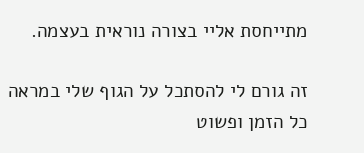מתייחסת אליי בצורה נוראית בעצמה.

זה גורם לי להסתכל על הגוף שלי במראה כל הזמן ופשוט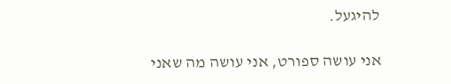להיגעל.

אני עושה ספורט, אני עושה מה שאני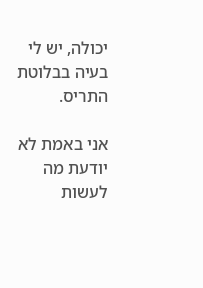יכולה, יש לי בעיה בבלוטת התריס.

אני באמת לא יודעת מה לעשות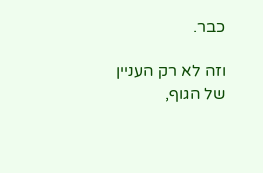כבר.

וזה לא רק העניין של הגוף,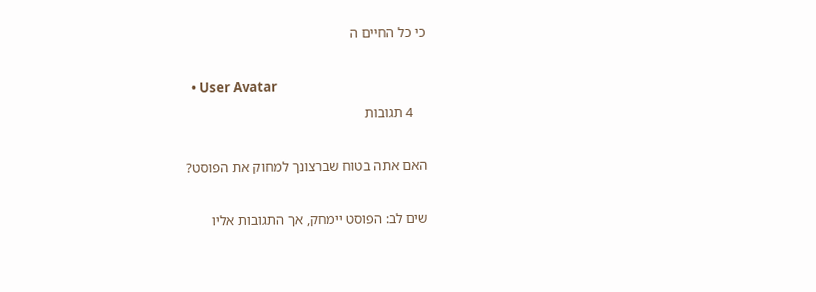כי כל החיים ה

  • User Avatar
    4 תגובות

האם אתה בטוח שברצונך למחוק את הפוסט?

שים לב: הפוסט יימחק, אך התגובות אליו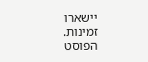יישארו זמינות.
הפוסט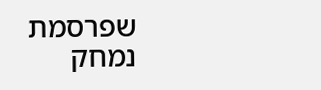שפרסמת נמחק